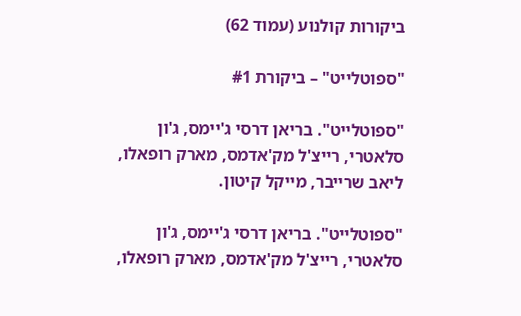ביקורות קולנוע (עמוד 62)

"ספוטלייט" – ביקורת #1

"ספוטלייט". בריאן דרסי ג'יימס, ג'ון סלאטרי, רייצ'ל מק'אדמס, מארק רופאלו, ליאב שרייבר, מייקל קיטון.

"ספוטלייט". בריאן דרסי ג'יימס, ג'ון סלאטרי, רייצ'ל מק'אדמס, מארק רופאלו,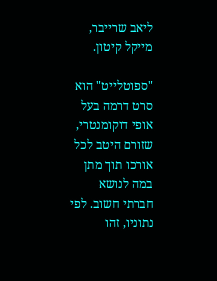ליאב שרייבר, מייקל קיטון.

"ספוטלייט" הוא סרט דרמה בעל אופי דוקומנטרי, שזורם היטב לכל אורכו תוך מתן במה לנושא חברתי חשוב. לפי נתוניו, זהו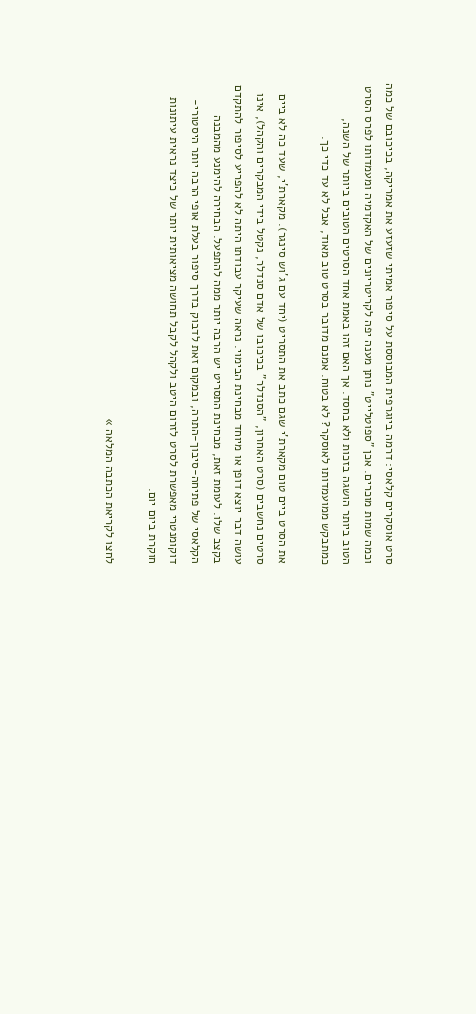סרט אוסקרים קלאסי: דרמה ביוגרפית המבוססת על סיפור אמיתי שזעזע את אמריקה, בכיכובם של כמה וכמה שמות מוכרים. אכן "ספוטלייט" נותן מענה יפה לקריטריונים של האקדמיה ומעמדותו לפרס הסרט הטוב ביותר הושגה בזכות ולא בחסד. אך האם זהו באמת אחד הסרטים הטובים ביותר של השנה, כמתבקש ממועמדותו לאוסקר? לא בטוח. אמנם מדובר בסרט טוב מאוד, אבל לא עד כדי כך.

את הסרט ביים טום מקארת'י שגם כתב את התסריט (יחד עם ג'וש סינגר). מקארת'י, שעד כה לא ביים סרטים נחשבים (סרט האחרון, "הסנדלר" בכיכובו של אדם סנדלר, נקטל בידי המבקרים והקהל), אינו עושה דבר יוצא דופן או מיוחד מבחינת הבימוי. נראה שעיקר עבודתו היתה לא להפריע לסיפור להתקדם בקצב שלו. לעומת זאת, מבחינת התסריט יש הרבה יותר ממה להתפעל. הבחירה להימנע מהמבנה הקלאסי של פתיחה-סיבוך-התרה, ובמקום זאת לדבוק בדרך סיפור בעלת אופי הרבה יותר היסטורי-דוקומנטרי מאפשרת לסרט לזרום היטב ולקהל לקבל תחושה מציאותית יותר של כיצד נראית עיתונות חוקרת ביום יום.

לחצו לקריאת הכתבה המלאה »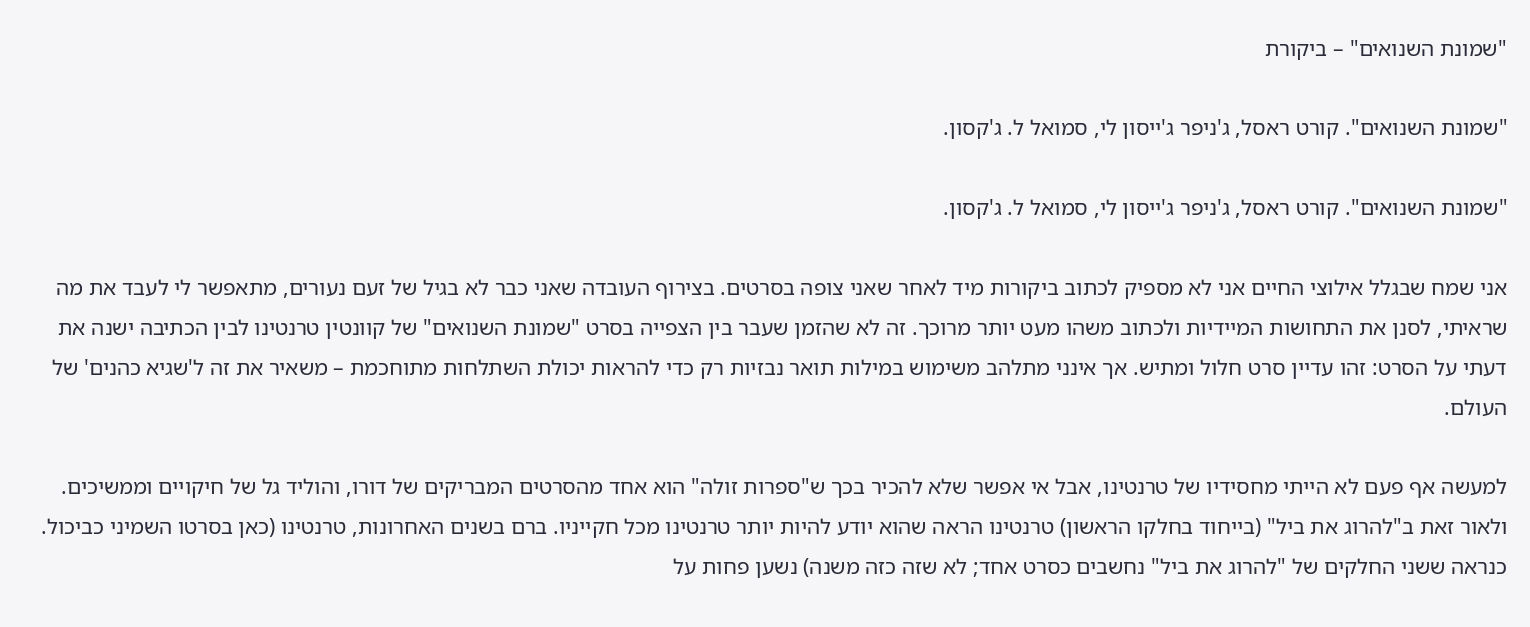"שמונת השנואים" – ביקורת

"שמונת השנואים". קורט ראסל, ג'ניפר ג'ייסון לי, סמואל ל. ג'קסון.

"שמונת השנואים". קורט ראסל, ג'ניפר ג'ייסון לי, סמואל ל. ג'קסון.

אני שמח שבגלל אילוצי החיים אני לא מספיק לכתוב ביקורות מיד לאחר שאני צופה בסרטים. בצירוף העובדה שאני כבר לא בגיל של זעם נעורים, מתאפשר לי לעבד את מה שראיתי, לסנן את התחושות המיידיות ולכתוב משהו מעט יותר מרוכך. זה לא שהזמן שעבר בין הצפייה בסרט "שמונת השנואים" של קוונטין טרנטינו לבין הכתיבה ישנה את דעתי על הסרט: זהו עדיין סרט חלול ומתיש. אך אינני מתלהב משימוש במילות תואר נבזיות רק כדי להראות יכולת השתלחות מתוחכמת – משאיר את זה ל'שגיא כהנים' של העולם.

למעשה אף פעם לא הייתי מחסידיו של טרנטינו, אבל אי אפשר שלא להכיר בכך ש"ספרות זולה" הוא אחד מהסרטים המבריקים של דורו, והוליד גל של חיקויים וממשיכים. ולאור זאת ב"להרוג את ביל" (בייחוד בחלקו הראשון) טרנטינו הראה שהוא יודע להיות יותר טרנטינו מכל חקייניו. ברם בשנים האחרונות, טרנטינו (כאן בסרטו השמיני כביכול. כנראה ששני החלקים של "להרוג את ביל" נחשבים כסרט אחד; לא שזה כזה משנה) נשען פחות על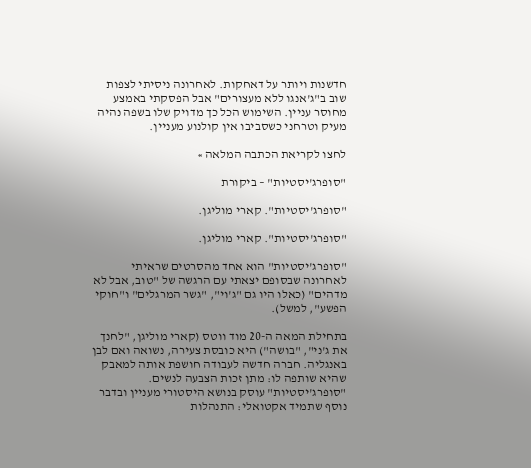חדשנות ויותר על דאחקות. לאחרונה ניסיתי לצפות שוב ב"ג'אנגו ללא מעצורים" אבל הפסקתי באמצע מחוסר עניין. השימוש הכל כך מדויק שלו בשפה נהיה מעיק וטרחני כשסביבו אין קולנוע מעניין.

לחצו לקריאת הכתבה המלאה »

"סופרג'יסטיות" – ביקורת

"סופרג'יסטיות". קארי מוליגן.

"סופרג'יסטיות". קארי מוליגן.

"סופרג'יסטיות" הוא אחד מהסרטים שראיתי לאחרונה שבסופם יצאתי עם הרגשה של "טוב, אבל לא מדהים" (כאלו היו גם "ג'וי", "גשר המרגלים" ו"חוקי הפשע", למשל).

בתחילת המאה ה-20 מוד ווטס (קארי מוליגן, "לחנך את ג'ני", "בושה") היא כובסת צעירה, נשואה ואם לבן באנגליה. חברה חדשה לעבודה חושפת אותה למאבק שהיא שותפה לו: מתן זכות הצבעה לנשים. "סופרג'יסטיות" עוסק בנושא היסטורי מעניין ובדבר נוסף שתמיד אקטואלי: התנהלות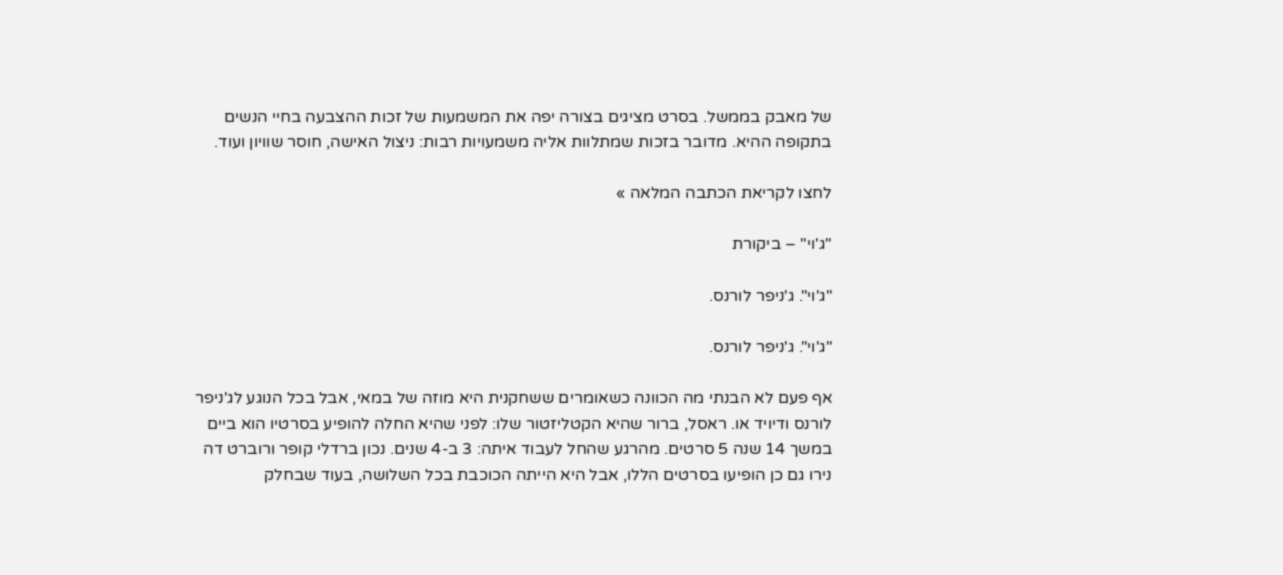של מאבק בממשל. בסרט מציגים בצורה יפה את המשמעות של זכות ההצבעה בחיי הנשים בתקופה ההיא. מדובר בזכות שמתלוות אליה משמעויות רבות: ניצול האישה, חוסר שוויון ועוד.

לחצו לקריאת הכתבה המלאה »

"ג'וי" – ביקורת

"ג'וי". ג'ניפר לורנס.

"ג'וי". ג'ניפר לורנס.

אף פעם לא הבנתי מה הכוונה כשאומרים ששחקנית היא מוזה של במאי, אבל בכל הנוגע לג'ניפר לורנס ודיויד או. ראסל, ברור שהיא הקטליזטור שלו: לפני שהיא החלה להופיע בסרטיו הוא ביים במשך 14 שנה 5 סרטים. מהרגע שהחל לעבוד איתה: 3 ב-4 שנים. נכון ברדלי קופר ורוברט דה נירו גם כן הופיעו בסרטים הללו, אבל היא הייתה הכוכבת בכל השלושה, בעוד שבחלק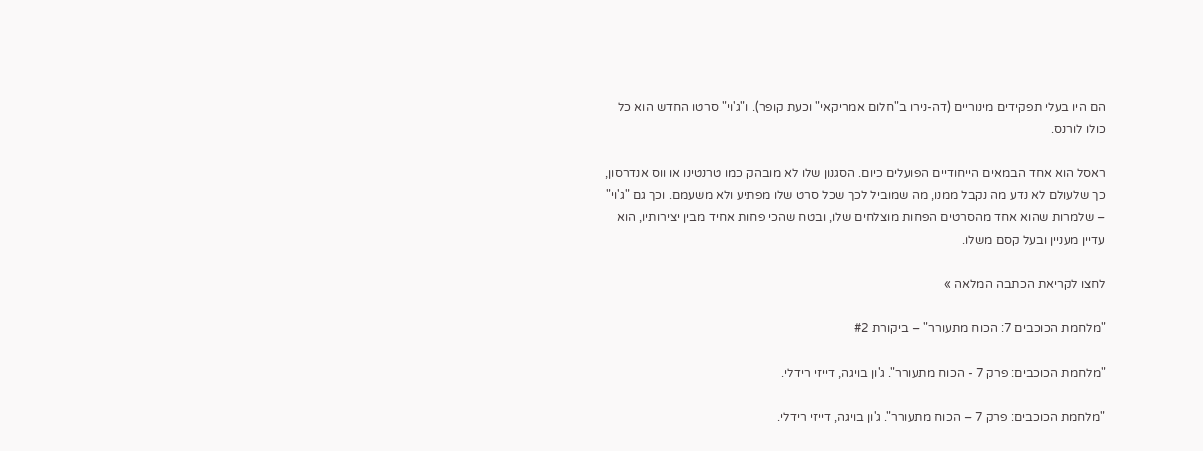הם היו בעלי תפקידים מינוריים (דה-נירו ב"חלום אמריקאי" וכעת קופר). ו"ג'וי" סרטו החדש הוא כל כולו לורנס.

ראסל הוא אחד הבמאים הייחודיים הפועלים כיום. הסגנון שלו לא מובהק כמו טרנטינו או ווס אנדרסון, כך שלעולם לא נדע מה נקבל ממנו, מה שמוביל לכך שכל סרט שלו מפתיע ולא משעמם. וכך גם "ג'וי" – שלמרות שהוא אחד מהסרטים הפחות מוצלחים שלו, ובטח שהכי פחות אחיד מבין יצירותיו, הוא עדיין מעניין ובעל קסם משלו.

לחצו לקריאת הכתבה המלאה »

"מלחמת הכוכבים 7: הכוח מתעורר" – ביקורת #2

"מלחמת הכוכבים: פרק 7 - הכוח מתעורר". ג'ון בויגה, דייזי רידלי.

"מלחמת הכוכבים: פרק 7 – הכוח מתעורר". ג'ון בויגה, דייזי רידלי.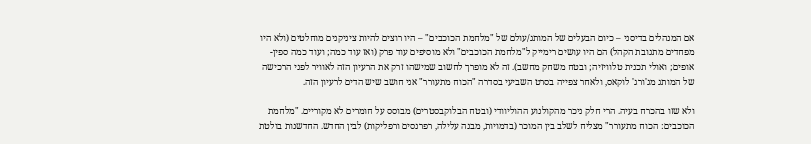אם המנהלים בדיסני – כיום הבעלים של המותג/עולם של "מלחמת הכוכבים" – היו רוצים להיות ציניקנים מוחלטים (ולא היו מפחדים מתגובת הקהל) הם היו עושים רימייק ל"מלחמת הכוכבים" ולא מוסיפים עוד פרק (ואז עוד כמה; ועוד כמה ספין-אופים; ואולי תכנית טלוויזיה; ובטח משחק מחשב). זה לא מופרך לחשוב שמישהו זרק את הרעיון הזה לאוויר לפני הרכישה של המותג מג'ורג' לוקאס, ולאחר צפייה בסרט השביעי בסדרה "הכוח מתעורר" אני חושב שיש הדים לרעיון הזה.

ולא שזו בהכרח בעיה. הרי חלק ניכר מהקולנוע ההוליוודי (ובטח הבלוקבסטרים) מבוסס על חומרים לא מקוריים. "מלחמת הכוכבים: הכוח מתעורר" מצליח לשלב בין המוכר (בדמויות, מבנה עלילה, רפרנסים ורפליקות) לבין החדש. החדשנות בולטת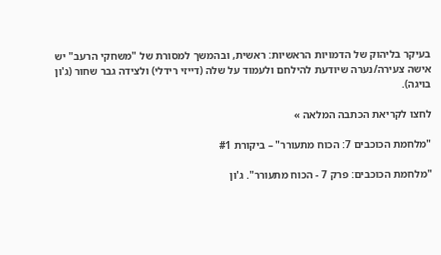בעיקר בליהוק של הדמויות הראשיות: ראשית, ובהמשך למסורת של "משחקי הרעב" יש אישה צעירה/נערה שיודעת להילחם ולעמוד על שלה (דייזי רידלי) ולצידה גבר שחור (ג'ון בויגה).

לחצו לקריאת הכתבה המלאה »

"מלחמת הכוכבים 7: הכוח מתעורר" – ביקורת #1

"מלחמת הכוכבים: פרק 7 - הכוח מתעורר". ג'ון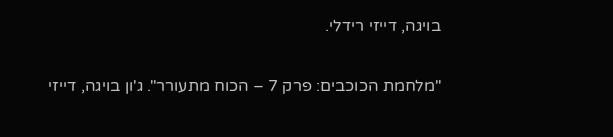בויגה, דייזי רידלי.

"מלחמת הכוכבים: פרק 7 – הכוח מתעורר". ג'ון בויגה, דייזי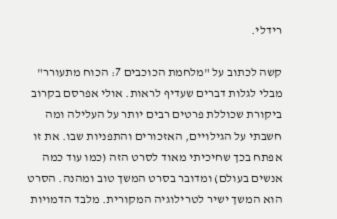רידלי.

קשה לכתוב על "מלחמת הכוכבים 7: הכוח מתעורר" מבלי לגלות דברים שעדיף לראות. אולי אפרסם בקרוב ביקורת שכוללת פרטים רבים יותר על העלילה ומה חשבתי על הגילויים, האזכורים והתפניות שבו. את זו אפתח בכך שחיכיתי מאוד לסרט הזה (כמו עוד כמה אנשים בעולם) ומדובר בסרט המשך טוב ומהנה. הסרט הוא המשך ישיר לטרילוגיה המקורית. מלבד הדמויות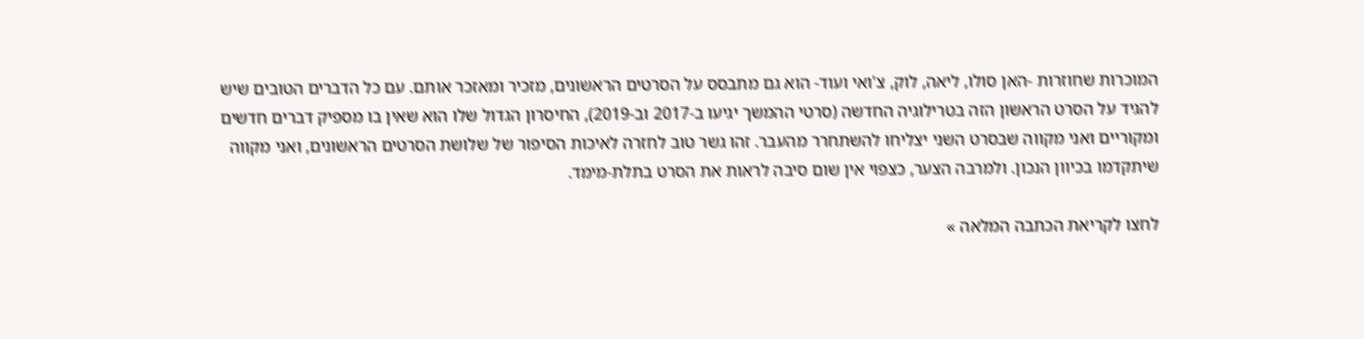המוכרות שחוזרות -האן סולו, ליאה, לוק, צ'ואי ועוד- הוא גם מתבסס על הסרטים הראשונים, מזכיר ומאזכר אותם. עם כל הדברים הטובים שיש להגיד על הסרט הראשון הזה בטרילוגיה החדשה (סרטי ההמשך יגיעו ב-2017 וב-2019), החיסרון הגדול שלו הוא שאין בו מספיק דברים חדשים ומקוריים ואני מקווה שבסרט השני יצליחו להשתחרר מהעבר. זהו גשר טוב לחזרה לאיכות הסיפור של שלושת הסרטים הראשונים, ואני מקווה שיתקדמו בכיוון הנכון. ולמרבה הצער, כצפוי אין שום סיבה לראות את הסרט בתלת-מימד.

לחצו לקריאת הכתבה המלאה »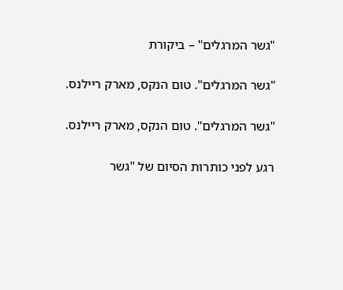"גשר המרגלים" – ביקורת

"גשר המרגלים". טום הנקס, מארק ריילנס.

"גשר המרגלים". טום הנקס, מארק ריילנס.

רגע לפני כותרות הסיום של "גשר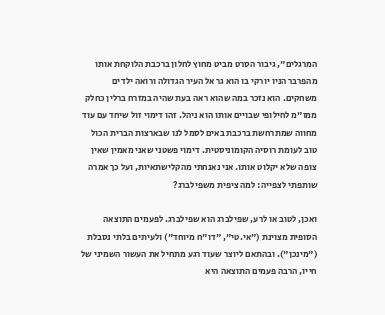המרגלים", גיבור הסרט מביט מחוץ לחלון ברכבת הלוקחת אותו מהפרבר הניו יורקי בו הוא גר אל העיר הגדולה ורואה ילדים משחקים. הוא נזכר במה שהוא ראה בעת שהיה במזרח ברלין כחלק ממו"מ לחילופי שבויים אותו הוא ניהל. זהו דימוי זול שיחד עם עוד מחווה שמתרחשת ברכבת באים לסמל לנו שבארצות הברית הכול טוב לעומת רוסיה הקומוניסטית. דימוי פשטני שאני מאמין שאין צופה שלא יקלוט אותו. אני נאנחתי מהקלישתאיות, ועל כך אמרה שותפתי לצפייה: למה ציפית משפילברג?

ואכן, לטוב או לרע, שפילברג הוא שפילברג. לפעמים התוצאה הסופית מצוינת ("אי.טי", "דו"ח מיוחד") ולעיתים בלתי נסבלת ("מינכן"). ובהתאם ליוצר שעוד רגע מתחיל את העשור השמיני של חייו, הרבה פעמים התוצאה היא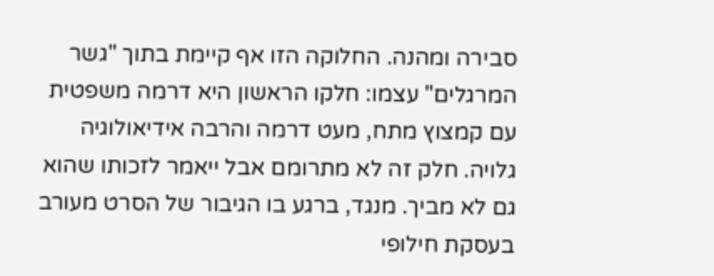סבירה ומהנה. החלוקה הזו אף קיימת בתוך "גשר המרגלים" עצמו: חלקו הראשון היא דרמה משפטית עם קמצוץ מתח, מעט דרמה והרבה אידיאולוגיה גלויה. חלק זה לא מתרומם אבל ייאמר לזכותו שהוא גם לא מביך. מנגד, ברגע בו הגיבור של הסרט מעורב בעסקת חילופי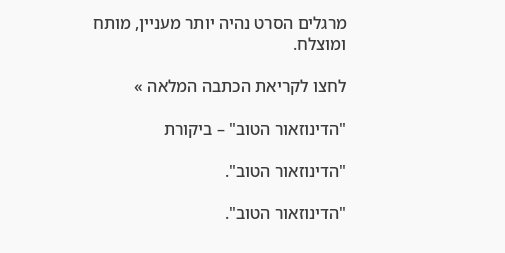מרגלים הסרט נהיה יותר מעניין, מותח ומוצלח.

לחצו לקריאת הכתבה המלאה »

"הדינוזאור הטוב" – ביקורת

"הדינוזאור הטוב".

"הדינוזאור הטוב".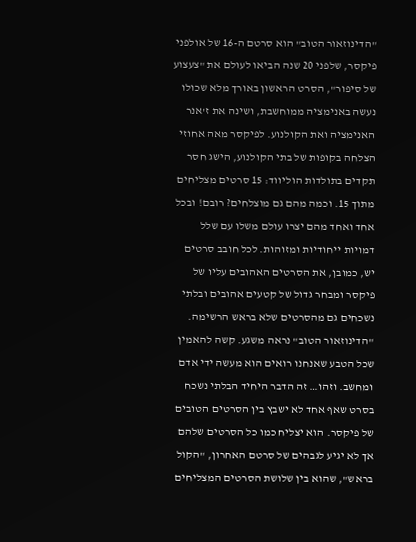"הדינוזאור הטוב" הוא סרטם ה-16 של אולפני פיקסר, שלפני 20 שנה הביאו לעולם את "צעצוע של סיפור", הסרט הראשון באורך מלא שכולו נעשה באנימציה ממוחשבת, ושינה את ז'אנר האנימציה ואת הקולנוע. לפיקסר מאה אחוזי הצלחה בקופות של בתי הקולנוע, הישג חסר תקדים בתולדות הוליווד: 15 סרטים מצליחים מתוך 15. וכמה מהם גם מוצלחים? רובם! ובכל אחד ואחד מהם יצרו עולם משלו עם שלל דמויות ייחודיות ומזוהות. לכל חובב סרטים יש, כמובן, את הסרטים האהובים עליו של פיקסר ומבחר גדול של קטעים אהובים ובלתי נשכחים גם מהסרטים שלא בראש הרשימה. "הדינוזאור הטוב" נראה משגע. קשה להאמין שכל הטבע שאנחנו רואים הוא מעשה ידי אדם ומחשב. וזהו… זה הדבר היחיד הבלתי נשכח בסרט שאף אחד לא ישבץ בין הסרטים הטובים של פיקסר. הוא יצליח כמו כל הסרטים שלהם אך לא יגיע לגבהים של סרטם האחרון, "הקול בראש", שהוא בין שלושת הסרטים המצליחים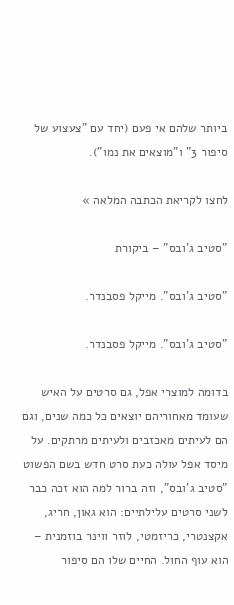ביותר שלהם אי פעם (יחד עם "צעצוע של סיפור 3" ו"מוצאים את נמו").

לחצו לקריאת הכתבה המלאה »

"סטיב ג'ובס" – ביקורת

"סטיב ג'ובס". מייקל פסבנדר.

"סטיב ג'ובס". מייקל פסבנדר.

בדומה למוצרי אפל, גם סרטים על האיש שעומד מאחוריהם יוצאים כל כמה שנים, וגם הם לעיתים מאכזבים ולעיתים מרתקים. על מיסד אפל עולה כעת סרט חדש בשם הפשוט "סטיב ג'ובס", וזה ברור למה הוא זכה כבר לשני סרטים עלילתיים: הוא גאון, חריג, אקצנטרי, כריזמטי, לוזר ווינר בוזמנית – הוא עוף החול. החיים שלו הם סיפור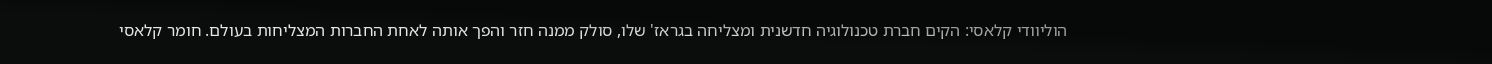הוליוודי קלאסי: הקים חברת טכנולוגיה חדשנית ומצליחה בגראז' שלו, סולק ממנה חזר והפך אותה לאחת החברות המצליחות בעולם. חומר קלאסי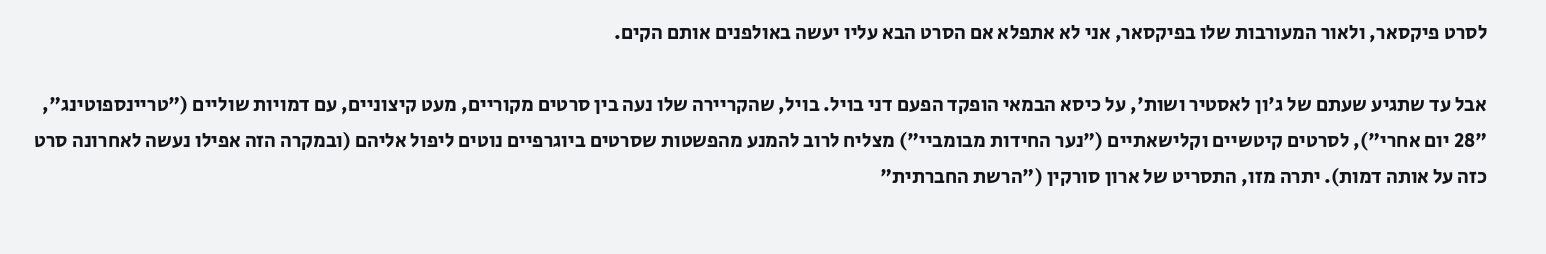לסרט פיקסאר, ולאור המעורבות שלו בפיקסאר, אני לא אתפלא אם הסרט הבא עליו יעשה באולפנים אותם הקים.

אבל עד שתגיע שעתם של ג'ון לאסטיר ושות', על כיסא הבמאי הופקד הפעם דני בויל. בויל, שהקריירה שלו נעה בין סרטים מקוריים, מעט קיצוניים, עם דמויות שוליים ("טריינספוטינג", "28 יום אחרי"), לסרטים קיטשיים וקלישאתיים ("נער החידות מבומביי") מצליח לרוב להמנע מהפשטות שסרטים ביוגרפיים נוטים ליפול אליהם (ובמקרה הזה אפילו נעשה לאחרונה סרט כזה על אותה דמות). יתרה מזו, התסריט של ארון סורקין ("הרשת החברתית"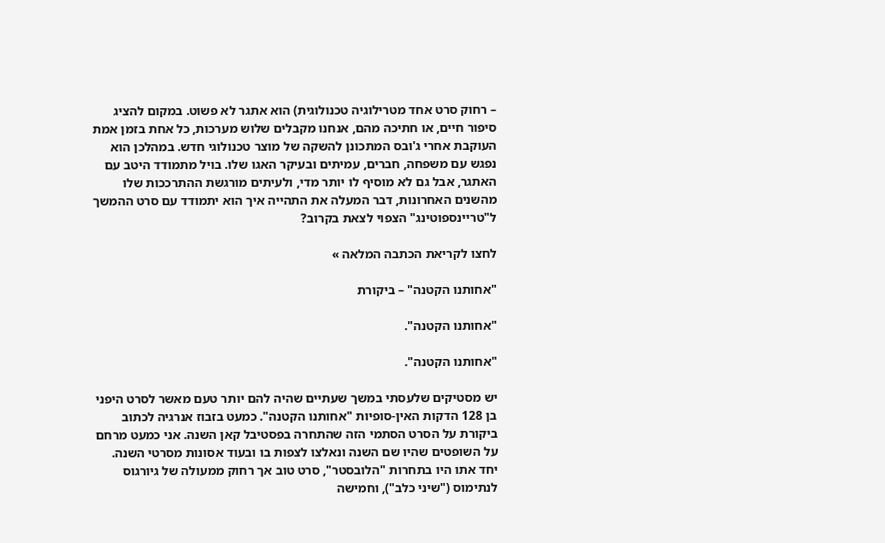– רחוק סרט אחד מטרילוגיה טכנולוגית) הוא אתגר לא פשוט. במקום להציג סיפור חיים, או חתיכה מהם, אנחנו מקבלים שלוש מערכות, כל אחת בזמן אמת העוקבת אחרי ג'ובס המתכונן להשקה של מוצר טכנולוגי חדש. במהלכן הוא נפגש עם משפחה, חברים, עמיתים ובעיקר האגו שלו. בויל מתמודד היטב עם האתגר, אבל גם לא מוסיף לו יותר מדי, ולעיתים מורגשת ההתרככות שלו מהשנים האחרונות, דבר המעלה את התהייה איך הוא יתמודד עם סרט ההמשך ל"טריינספוטינג" הצפוי לצאת בקרוב?

לחצו לקריאת הכתבה המלאה »

"אחותנו הקטנה" – ביקורת

"אחותנו הקטנה".

"אחותנו הקטנה".

יש מסטיקים שלעסתי במשך שעתיים שהיה להם יותר טעם מאשר לסרט היפני בן 128 הדקות האין-סופיות "אחותנו הקטנה". כמעט בזבוז אנרגיה לכתוב ביקורת על הסרט הסתמי הזה שהתחרה בפסטיבל קאן השנה. אני כמעט מרחם על השופטים שהיו שם השנה ונאלצו לצפות בו ובעוד אסונות מסרטי השנה. יחד אתו היו בתחרות "הלובסטר", סרט טוב אך רחוק ממעולה של גיורגוס לנתימוס ("שיני כלב"), וחמישה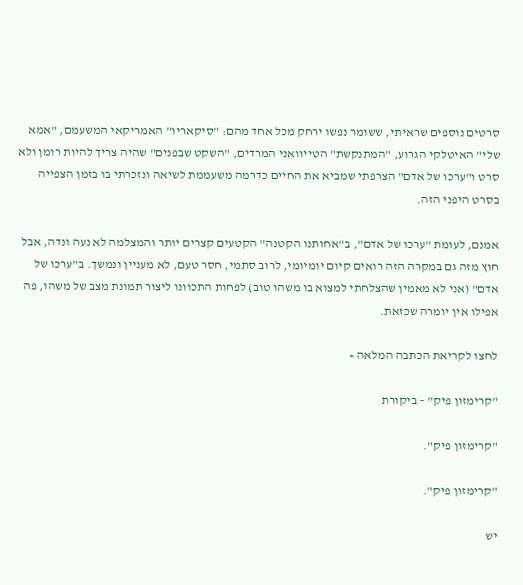סרטים נוספים שראיתי, ששומר נפשו ירחק מכל אחד מהם: "סיקאריו" האמריקאי המשעמם, "אמא שלי" האיטלקי הגרוע, "המתנקשת" הטייוואני המרדים, "השקט שבפנים" שהיה צריך להיות רומן ולא סרט ו"ערכו של אדם" הצרפתי שמביא את החיים כדרמה משעממת לשיאה ונזכרתי בו בזמן הצפייה בסרט היפני הזה.

אמנם, לעומת "ערכו של אדם", ב"אחותנו הקטנה" הקטעים קצרים יותר והמצלמה לא נעה ונדה, אבל חוץ מזה גם במקרה הזה רואים קיום יומיומי, לרוב סתמי, חסר טעם, לא מעניין ונמשך. ב"ערכו של אדם" (אני לא מאמין שהצלחתי למצוא בו משהו טוב) לפחות התכוונו ליצור תמונת מצב של משהו, פה אפילו אין יומרה שכזאת.

לחצו לקריאת הכתבה המלאה »

"קרימזון פיק" – ביקורת

"קרימזון פיק".

"קרימזון פיק".

יש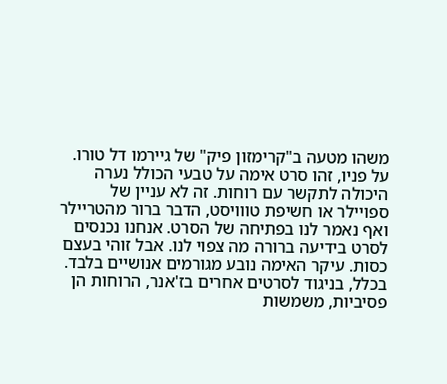משהו מטעה ב"קרימזון פיק" של גיירמו דל טורו. על פניו, זהו סרט אימה על טבעי הכולל נערה היכולה לתקשר עם רוחות. זה לא עניין של ספויילר או חשיפת טווויסט, הדבר ברור מהטריילר ואף נאמר לנו בפתיחה של הסרט. אנחנו נכנסים לסרט בידיעה ברורה מה צפוי לנו. אבל זוהי בעצם כסות. עיקר האימה נובע מגורמים אנושיים בלבד. בכלל, בניגוד לסרטים אחרים בז'אנר, הרוחות הן פסיביות, משמשות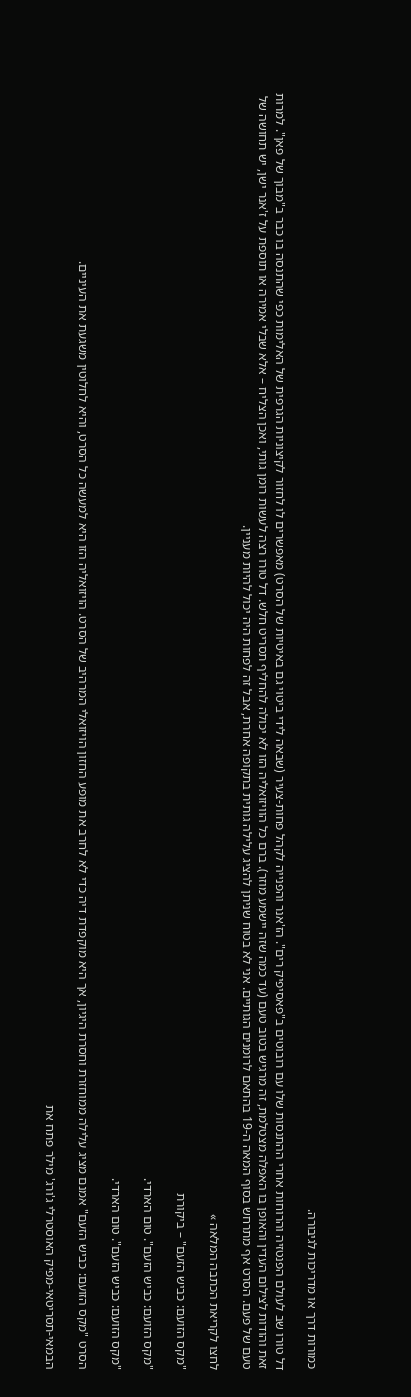כמורות דרך או מדריכות לגיבורה.

דל טורו שב לעולם הפנטזיה והרוחות אחרי ההתנסות שלו עם רובוטים ב"פאסיפיק רים". הז'אנר והפנייה לקהל פחות-צעיר (שבאה לידי ביטוי גם באיטיות של הסרט) מאפשרים לו לחזור לקיצוניות הגרפית של האלימות כפי שהתנסה בו כבר ב"מבוך של פאן". למרות זאת והודות לצילום העדין והאופן בו האפלה מצטלמת, זה מרגיש בטוב טעם (עד כמה שזה יישמע מוזר). ברם כל הוויזואליה הזו לא יכולה להחליף תסריט חלש. דל טורו רצה לעשות רומן גותי, ואכן הצליח – אלא שבלי אמירה או תוספת על ז'אנר ישן, יש תחושה של טעם של פעם. הסרט אף מתרחש בסוף המאה ה-19 בהתאם לרומנים הגותיים. אני לא בטוח שניתן להציג עלילה גותית בתקופה אחרת, אבל זה לפחות היה יכול להיות מעניין.

לחצו לקריאת הכתבה המלאה »

"מקס הזועם: כביש הזעם" – ביקורת

"מקס הזועם: כביש הזעם". טום הארדי.

"מקס הזועם: כביש הזעם". טום הארדי.

הסרט "מקס הזועם: כביש הזעם" אמנם מציג עלילה ממוחזרת וחסרת היגיון, אך היא מוקפדת דיה כדי לא לחרב את מופע החזון הויזואלי המרהיב של הסרט. הויזואליה הזו היא למעשה כל הסרט, והיא לחלוטין משגעת את העיניים.

הבמאי-תסריטאי-מפיק האוסטרלי ג'ורג' מילר פתח את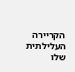הקריירה העלילתית שלו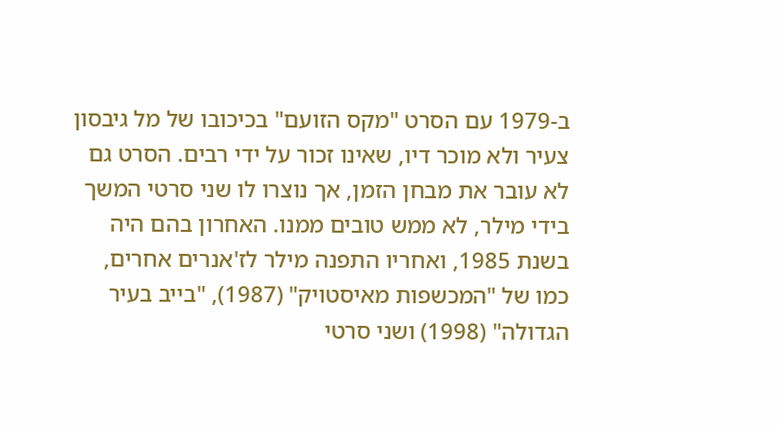ב-1979 עם הסרט "מקס הזועם" בכיכובו של מל גיבסון צעיר ולא מוכר דיו, שאינו זכור על ידי רבים. הסרט גם לא עובר את מבחן הזמן, אך נוצרו לו שני סרטי המשך בידי מילר, לא ממש טובים ממנו. האחרון בהם היה בשנת 1985, ואחריו התפנה מילר לז'אנרים אחרים, כמו של "המכשפות מאיסטויק" (1987), "בייב בעיר הגדולה" (1998) ושני סרטי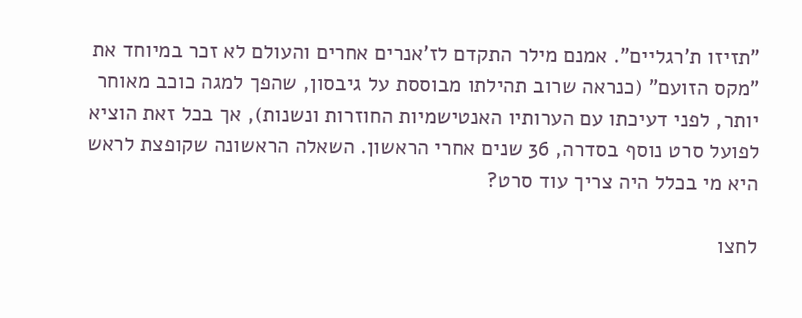"תזיזו ת'רגליים". אמנם מילר התקדם לז'אנרים אחרים והעולם לא זכר במיוחד את "מקס הזועם" (כנראה שרוב תהילתו מבוססת על גיבסון, שהפך למגה כוכב מאוחר יותר, לפני דעיכתו עם הערותיו האנטישמיות החוזרות ונשנות), אך בכל זאת הוציא לפועל סרט נוסף בסדרה, 36 שנים אחרי הראשון. השאלה הראשונה שקופצת לראש היא מי בכלל היה צריך עוד סרט?

לחצו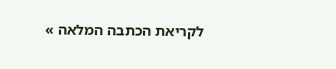לקריאת הכתבה המלאה »